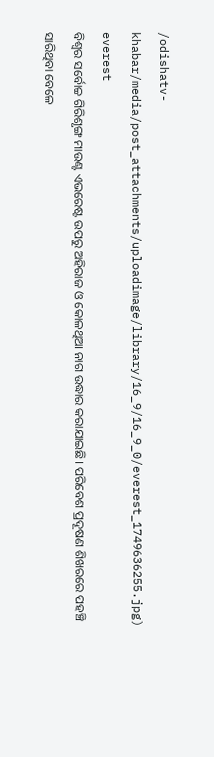/odishatv-khabar/media/post_attachments/uploadimage/library/16_9/16_9_0/everest_1749636255.jpg)
everest
ବିଶ୍ବର ସର୍ବୋଚ୍ଚ ଗିରିଶୃଙ୍ଗ ମାଉଣ୍ଟ ଏଭରେଷ୍ଟ ଉପରୁ ଅହିରାଜ ଓ କୋଳଥିଆ ନାଗ ଉଦ୍ଧାର କରାଯାଇଛି। ପରିବେଶ ପ୍ରଦୂଷଣ ଶିଖରରେ ପହଞ୍ଚି ସାରିଥିବା ବେଳେ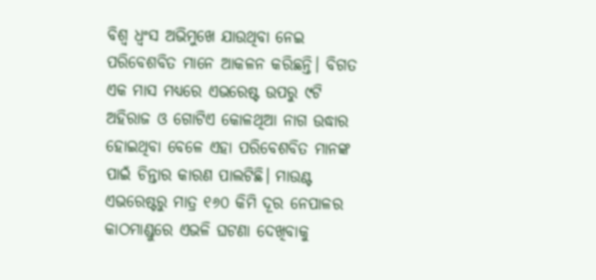ବିଶ୍ବ ଧ୍ବଂସ ଅଭିମୁଖେ ଯାଉଥିବା ନେଇ ପରିବେଶବିତ ମାନେ ଆକଳନ କରିଛନ୍ତି। ବିଗତ ଏକ ମାସ ମଧ୍ୟରେ ଏଭରେଷ୍ଟ ଉପରୁ ୯ଟି ଅହିରାଜ ଓ ଗୋଟିଏ କୋଳଥିଆ ନାଗ ଉଦ୍ଧାର ହୋଇଥିବା ବେଳେ ଏହା ପରିବେଶବିତ ମାନଙ୍କ ପାଇଁ ଚିନ୍ତାର କାରଣ ପାଲଟିଛି। ମାଉଣ୍ଟ ଏଭରେଷ୍ଟରୁ ମାତ୍ର ୧୬୦ କିମି ଦୂର ନେପାଳର କାଠମାଣ୍ଡୁରେ ଏଭଳି ଘଟଣା ଦେଖିବାକୁ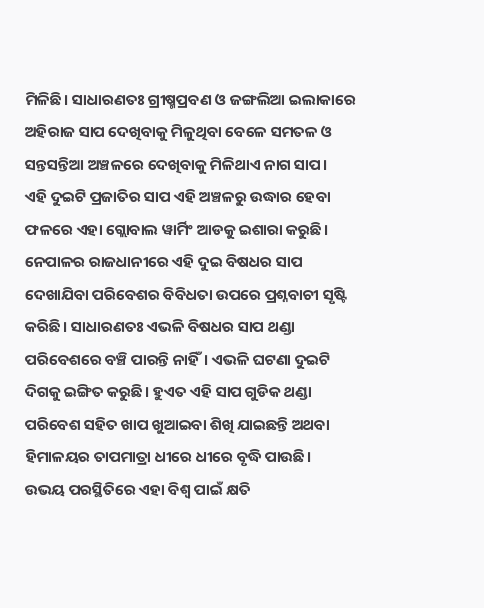ମିଳିଛି। ସାଧାରଣତଃ ଗ୍ରୀଷ୍ମପ୍ରବଣ ଓ ଜଙ୍ଗଲିଆ ଇଲାକାରେ ଅହିରାଜ ସାପ ଦେଖିବାକୁ ମିଳୁଥିବା ବେଳେ ସମତଳ ଓ ସନ୍ତସନ୍ତିଆ ଅଞ୍ଚଳରେ ଦେଖିବାକୁ ମିଳିଥାଏ ନାଗ ସାପ।
ଏହି ଦୁଇଟି ପ୍ରଜାତିର ସାପ ଏହି ଅଞ୍ଚଳରୁ ଉଦ୍ଧାର ହେବା ଫଳରେ ଏହା ଗ୍ଲୋବାଲ ୱାର୍ମିଂ ଆଡକୁ ଇଶାରା କରୁଛି। ନେପାଳର ରାଜଧାନୀରେ ଏହି ଦୁଇ ବିଷଧର ସାପ ଦେଖାଯିବା ପରିବେଶର ବିବିଧତା ଉପରେ ପ୍ରଶ୍ନବାଚୀ ସୃଷ୍ଟି କରିଛି। ସାଧାରଣତଃ ଏଭଳି ବିଷଧର ସାପ ଥଣ୍ଡା ପରିବେଶରେ ବଞ୍ଚି ପାରନ୍ତି ନାହିଁ। ଏଭଳି ଘଟଣା ଦୁଇଟି ଦିଗକୁ ଇଙ୍ଗିତ କରୁଛି। ହୁଏତ ଏହି ସାପ ଗୁଡିକ ଥଣ୍ଡା ପରିବେଶ ସହିତ ଖାପ ଖୁଆଇବା ଶିଖି ଯାଇଛନ୍ତି ଅଥବା ହିମାଳୟର ତାପମାତ୍ରା ଧୀରେ ଧୀରେ ବୃଦ୍ଧି ପାଉଛି।
ଉଭୟ ପରସ୍ଥିତିରେ ଏହା ବିଶ୍ବ ପାଇଁ କ୍ଷତି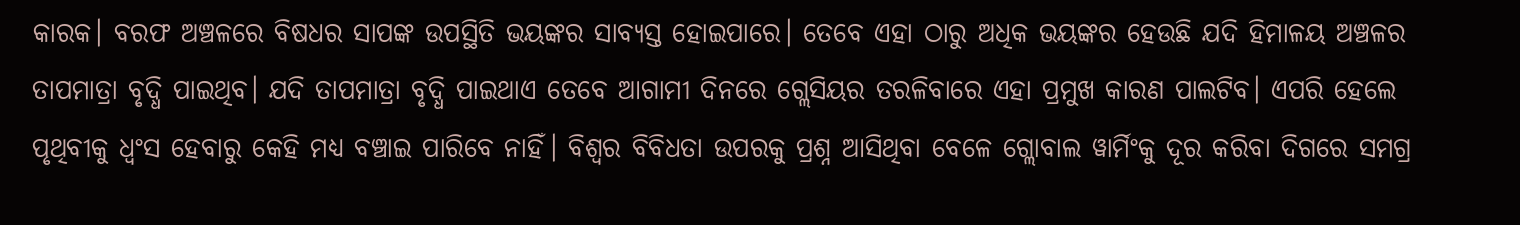କାରକ। ବରଫ ଅଞ୍ଚଳରେ ବିଷଧର ସାପଙ୍କ ଉପସ୍ଥିତି ଭୟଙ୍କର ସାବ୍ୟସ୍ତ ହୋଇପାରେ। ତେବେ ଏହା ଠାରୁ ଅଧିକ ଭୟଙ୍କର ହେଉଛି ଯଦି ହିମାଳୟ ଅଞ୍ଚଳର ତାପମାତ୍ରା ବୃଦ୍ଧି ପାଇଥିବ। ଯଦି ତାପମାତ୍ରା ବୃଦ୍ଧି ପାଇଥାଏ ତେବେ ଆଗାମୀ ଦିନରେ ଗ୍ଲେସିୟର ତରଳିବାରେ ଏହା ପ୍ରମୁଖ କାରଣ ପାଲଟିବ। ଏପରି ହେଲେ ପୃଥିବୀକୁ ଧ୍ବଂସ ହେବାରୁ କେହି ମଧ୍ୟ ବଞ୍ଚାଇ ପାରିବେ ନାହିଁ। ବିଶ୍ବର ବିବିଧତା ଉପରକୁ ପ୍ରଶ୍ନ ଆସିଥିବା ବେଳେ ଗ୍ଲୋବାଲ ୱାର୍ମିଂକୁ ଦୂର କରିବା ଦିଗରେ ସମଗ୍ର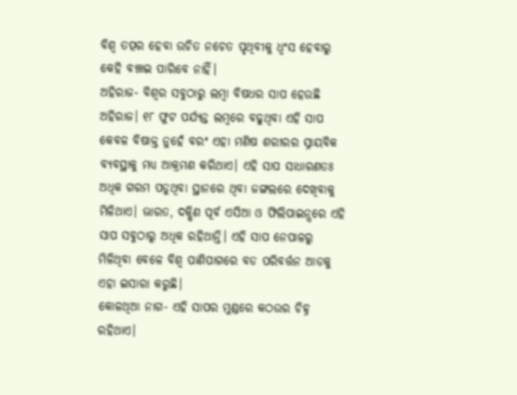ବିଶ୍ବ ତତ୍ପର ହେବା ଉଚିତ ନଚେତ ପୃଥିବୀକୁ ଧ୍ବଂସ ହେବାରୁ କେହି ବଞ୍ଚାଇ ପାରିବେ ନାହିଁ।
ଅହିରାଜ- ବିଶ୍ବର ସବୁଠାରୁ ଲମ୍ବା ବିଷଧର ସାପ ହେଉଛି ଅହିରାଜ। ୧୮ ଫୁଟ ପର୍ଯ୍ୟନ୍ତ ଲମ୍ବରେ ବଢୁଥିବା ଏହି ସାପ କେବଳ ବିଷାକ୍ତ ନୁହେଁ ବରଂ ଏହା ମଣିଷ ଶରୀରର ସ୍ନାୟବିକ ବ୍ୟବସ୍ଥାକୁ ମଧ୍ୟ ଆକ୍ରମଣ କରିଥାଏ। ଏହି ସାପ ସାଧାରଣତଃ ଅଧିକ ଗରମ ପଡୁଥିବା ସ୍ଥାନରେ ଥିବା ଜଙ୍ଗଲରେ ଦେଖିବାକୁ ମିଳିଥାଏ। ଭାରତ, ଦକ୍ଷିଣ ପୂର୍ବ ଏସିଆ ଓ ଫିଲିପାଇନ୍ସରେ ଏହି ସାପ ସବୁଠାରୁ ଅଧିକ ରହିଥାନ୍ତି। ଏହି ସାପ ନେପାଳରୁ ମିଳିଥିବା ବେଳେ ବିଶ୍ବ ପାଣିପାଗରେ ବଡ ପରିବର୍ତ୍ତନ ଆଡକୁ ଏହା ଇସାରା କରୁଛି।
କୋଳଥିଆ ନାଗ- ଏହି ସାପର ମୁଣ୍ଡରେ କଠଉର ଚିହ୍ନ ରହିଥାଏ।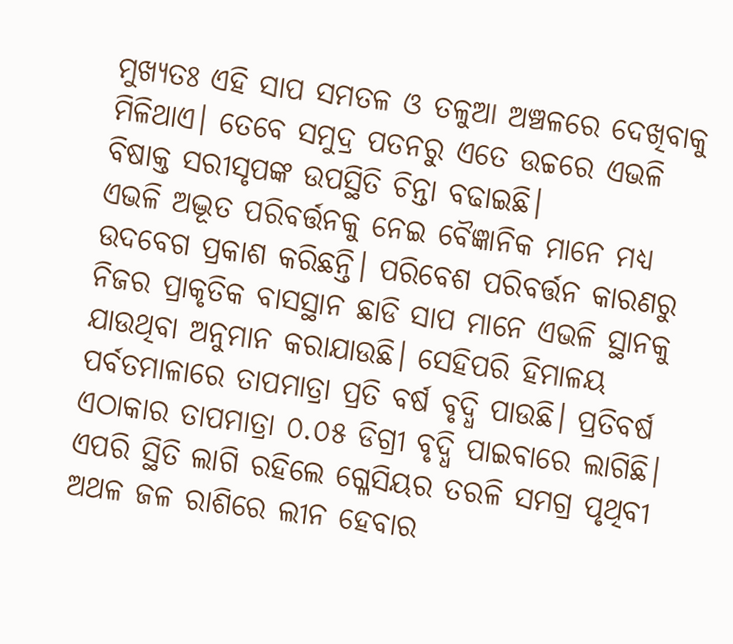ମୁଖ୍ୟତଃ ଏହି ସାପ ସମତଳ ଓ ତଳୁଆ ଅଞ୍ଚଳରେ ଦେଖିବାକୁ ମିଳିଥାଏ। ତେବେ ସମୁଦ୍ର ପତନରୁ ଏତେ ଉଚ୍ଚରେ ଏଭଳି ବିଷାକ୍ତ ସରୀସୃପଙ୍କ ଉପସ୍ଥିତି ଚିନ୍ତା ବଢାଇଛି।
ଏଭଳି ଅଦ୍ଭୂତ ପରିବର୍ତ୍ତନକୁ ନେଇ ବୈଜ୍ଞାନିକ ମାନେ ମଧ୍ୟ ଉଦବେଗ ପ୍ରକାଶ କରିଛନ୍ତି। ପରିବେଶ ପରିବର୍ତ୍ତନ କାରଣରୁ ନିଜର ପ୍ରାକୃତିକ ବାସସ୍ଥାନ ଛାଡି ସାପ ମାନେ ଏଭଳି ସ୍ଥାନକୁ ଯାଉଥିବା ଅନୁମାନ କରାଯାଉଛି। ସେହିପରି ହିମାଳୟ ପର୍ବତମାଳାରେ ତାପମାତ୍ରା ପ୍ରତି ବର୍ଷ ବୃଦ୍ଧି ପାଉଛି। ପ୍ରତିବର୍ଷ ଏଠାକାର ତାପମାତ୍ରା ୦.୦୫ ଡିଗ୍ରୀ ବୃଦ୍ଧି ପାଇବାରେ ଲାଗିଛି। ଏପରି ସ୍ଥିତି ଲାଗି ରହିଲେ ଗ୍ଳେସିୟର ତରଳି ସମଗ୍ର ପୃଥିବୀ ଅଥଳ ଜଳ ରାଶିରେ ଲୀନ ହେବାର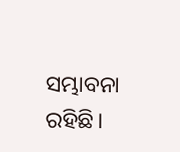ସମ୍ଭାବନା ରହିଛି।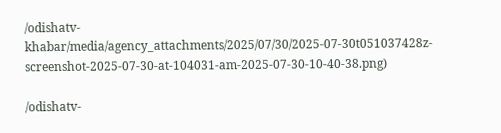/odishatv-khabar/media/agency_attachments/2025/07/30/2025-07-30t051037428z-screenshot-2025-07-30-at-104031-am-2025-07-30-10-40-38.png)

/odishatv-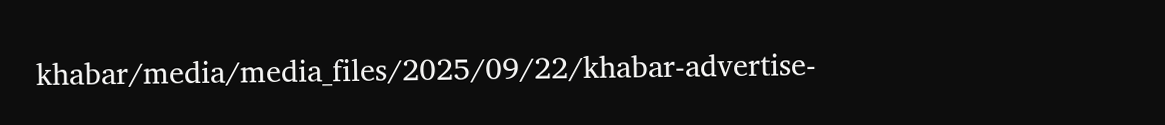khabar/media/media_files/2025/09/22/khabar-advertise-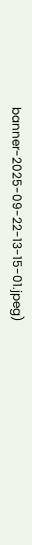banner-2025-09-22-13-15-01.jpeg)